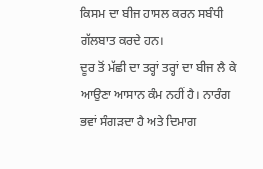ਕਿਸਮ ਦਾ ਬੀਜ ਹਾਸਲ ਕਰਨ ਸਬੰਧੀ ਗੱਲਬਾਤ ਕਰਦੇ ਹਨ।
ਦੂਰ ਤੋਂ ਮੱਛੀ ਦਾ ਤਰ੍ਹਾਂ ਤਰ੍ਹਾਂ ਦਾ ਬੀਜ ਲੈ ਕੇ ਆਉਣਾ ਆਸਾਨ ਕੰਮ ਨਹੀਂ ਹੈ। ਨਾਰੰਗ ਭਵਾਂ ਸੰਗੜਦਾ ਹੈ ਅਤੇ ਦਿਮਾਗ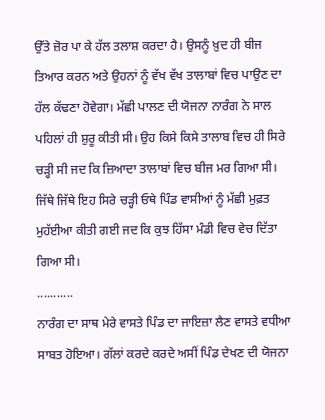ਉੱਤੇ ਜ਼ੋਰ ਪਾ ਕੇ ਹੱਲ ਤਲਾਸ਼ ਕਰਦਾ ਹੈ। ਉਸਨੂੰ ਖ਼ੁਦ ਹੀ ਬੀਜ ਤਿਆਰ ਕਰਨ ਅਤੇ ਉਹਨਾਂ ਨੂੰ ਵੱਖ ਵੱਖ ਤਾਲਾਬਾਂ ਵਿਚ ਪਾਉਣ ਦਾ ਹੱਲ ਕੱਢਣਾ ਹੋਵੇਗਾ। ਮੱਛੀ ਪਾਲਣ ਦੀ ਯੋਜਨਾ ਨਾਰੰਗ ਨੇ ਸਾਲ ਪਹਿਲਾਂ ਹੀ ਸ਼ੁਰੂ ਕੀਤੀ ਸੀ। ਉਹ ਕਿਸੇ ਕਿਸੇ ਤਾਲਾਬ ਵਿਚ ਹੀ ਸਿਰੇ ਚੜ੍ਹੀ ਸੀ ਜਦ ਕਿ ਜ਼ਿਆਦਾ ਤਾਲਾਬਾਂ ਵਿਚ ਬੀਜ ਮਰ ਗਿਆ ਸੀ। ਜਿੱਥੇ ਜਿੱਥੇ ਇਹ ਸਿਰੇ ਚੜ੍ਹੀ ਓਥੇ ਪਿੰਡ ਵਾਸੀਆਂ ਨੂੰ ਮੱਛੀ ਮੁਫ਼ਤ ਮੁਹੱਈਆ ਕੀਤੀ ਗਈ ਜਦ ਕਿ ਕੁਝ ਹਿੱਸਾ ਮੰਡੀ ਵਿਚ ਵੇਚ ਦਿੱਤਾ ਗਿਆ ਸੀ।
...........
ਨਾਰੰਗ ਦਾ ਸਾਥ ਮੇਰੇ ਵਾਸਤੇ ਪਿੰਡ ਦਾ ਜਾਇਜ਼ਾ ਲੈਣ ਵਾਸਤੇ ਵਧੀਆ ਸਾਬਤ ਹੋਇਆ। ਗੱਲਾਂ ਕਰਦੇ ਕਰਦੇ ਅਸੀਂ ਪਿੰਡ ਦੇਖਣ ਦੀ ਯੋਜਨਾ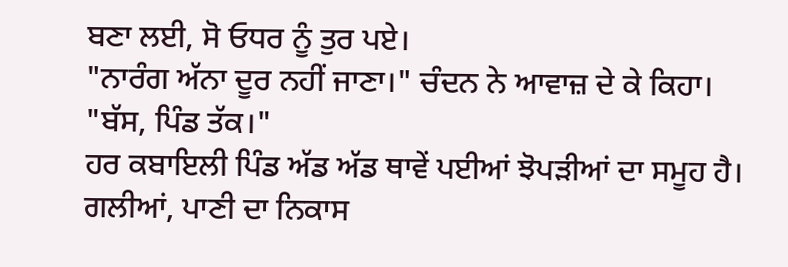ਬਣਾ ਲਈ, ਸੋ ਓਧਰ ਨੂੰ ਤੁਰ ਪਏ।
"ਨਾਰੰਗ ਅੱਨਾ ਦੂਰ ਨਹੀਂ ਜਾਣਾ।" ਚੰਦਨ ਨੇ ਆਵਾਜ਼ ਦੇ ਕੇ ਕਿਹਾ।
"ਬੱਸ, ਪਿੰਡ ਤੱਕ।"
ਹਰ ਕਬਾਇਲੀ ਪਿੰਡ ਅੱਡ ਅੱਡ ਥਾਵੇਂ ਪਈਆਂ ਝੋਪੜੀਆਂ ਦਾ ਸਮੂਹ ਹੈ। ਗਲੀਆਂ, ਪਾਣੀ ਦਾ ਨਿਕਾਸ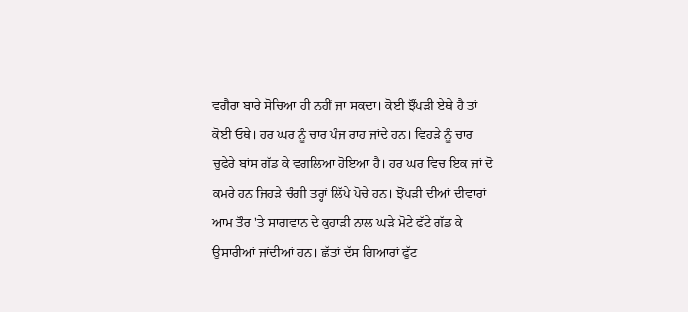ਵਗੈਰਾ ਬਾਰੇ ਸੋਚਿਆ ਹੀ ਨਹੀਂ ਜਾ ਸਕਦਾ। ਕੋਈ ਝੌਂਪੜੀ ਏਥੇ ਹੈ ਤਾਂ ਕੋਈ ਓਥੇ। ਹਰ ਘਰ ਨੂੰ ਚਾਰ ਪੰਜ ਰਾਹ ਜਾਂਦੇ ਹਨ। ਵਿਹੜੇ ਨੂੰ ਚਾਰ ਚੁਫੇਰੇ ਬਾਂਸ ਗੱਡ ਕੇ ਵਗਲਿਆ ਹੋਇਆ ਹੈ। ਹਰ ਘਰ ਵਿਚ ਇਕ ਜਾਂ ਦੋ ਕਮਰੇ ਹਨ ਜਿਹੜੇ ਚੰਗੀ ਤਰ੍ਹਾਂ ਲਿੱਪੇ ਪੋਚੇ ਹਨ। ਝੋਂਪੜੀ ਦੀਆਂ ਦੀਵਾਰਾਂ ਆਮ ਤੌਰ 'ਤੇ ਸਾਗਵਾਨ ਦੇ ਕੁਹਾੜੀ ਨਾਲ ਘੜੇ ਮੋਟੇ ਫੱਟੇ ਗੱਡ ਕੇ ਉਸਾਰੀਆਂ ਜਾਂਦੀਆਂ ਹਨ। ਛੱਤਾਂ ਦੱਸ ਗਿਆਰਾਂ ਫੁੱਟ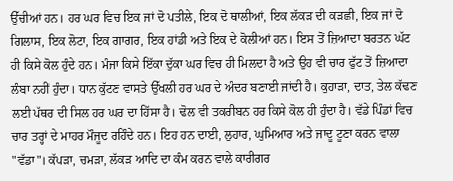ਉੱਚੀਆਂ ਹਨ। ਹਰ ਘਰ ਵਿਚ ਇਕ ਜਾਂ ਦੋ ਪਤੀਲੇ, ਇਕ ਦੋ ਥਾਲੀਆਂ, ਇਕ ਲੱਕੜ ਦੀ ਕੜਛੀ, ਇਕ ਜਾਂ ਦੋ ਗਿਲਾਸ, ਇਕ ਲੋਟਾ, ਇਕ ਗਾਗਰ, ਇਕ ਹਾਂਡੀ ਅਤੇ ਇਕ ਦੇ ਕੋਲੀਆਂ ਹਨ। ਇਸ ਤੋਂ ਜ਼ਿਆਦਾ ਬਰਤਨ ਘੱਟ ਹੀ ਕਿਸੇ ਕੋਲ ਹੁੰਦੇ ਹਨ। ਮੰਜਾ ਕਿਸੇ ਇੱਕਾ ਦੁੱਕਾ ਘਰ ਵਿਚ ਹੀ ਮਿਲਦਾ ਹੈ ਅਤੇ ਉਹ ਵੀ ਚਾਰ ਫੁੱਟ ਤੋਂ ਜ਼ਿਆਦਾ ਲੰਬਾ ਨਹੀਂ ਹੁੰਦਾ। ਧਾਨ ਕੁੱਟਣ ਵਾਸਤੇ ਉੱਖਲੀ ਹਰ ਘਰ ਦੇ ਅੰਦਰ ਬਣਾਈ ਜਾਂਦੀ ਹੈ। ਕੁਹਾੜਾ, ਦਾਤ, ਤੇਲ ਕੱਢਣ ਲਈ ਪੱਥਰ ਦੀ ਸਿਲ ਹਰ ਘਰ ਦਾ ਹਿੱਸਾ ਹੈ। ਢੋਲ ਵੀ ਤਕਰੀਬਨ ਹਰ ਕਿਸੇ ਕੋਲ ਹੀ ਹੁੰਦਾ ਹੈ। ਵੱਡੇ ਪਿੰਡਾਂ ਵਿਚ ਚਾਰ ਤਰ੍ਹਾਂ ਦੇ ਮਾਹਰ ਮੌਜੂਦ ਰਹਿੰਦੇ ਹਨ। ਇਹ ਹਨ ਦਾਈ, ਲੁਹਾਰ, ਘੁਮਿਆਰ ਅਤੇ ਜਾਦੂ ਟੂਣਾ ਕਰਨ ਵਾਲਾ "ਵੱਡਾ"। ਕੱਪੜਾ, ਚਮੜਾ, ਲੱਕੜ ਆਦਿ ਦਾ ਕੰਮ ਕਰਨ ਵਾਲੇ ਕਾਰੀਗਰ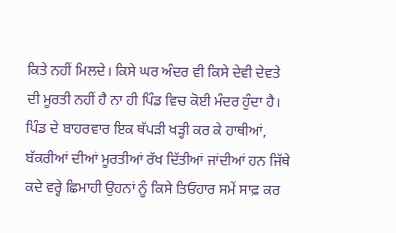ਕਿਤੇ ਨਹੀਂ ਮਿਲਦੇ। ਕਿਸੇ ਘਰ ਅੰਦਰ ਵੀ ਕਿਸੇ ਦੇਵੀ ਦੇਵਤੇ ਦੀ ਮੂਰਤੀ ਨਹੀਂ ਹੈ ਨਾ ਹੀ ਪਿੰਡ ਵਿਚ ਕੋਈ ਮੰਦਰ ਹੁੰਦਾ ਹੈ। ਪਿੰਡ ਦੇ ਬਾਹਰਵਾਰ ਇਕ ਥੱਪੜੀ ਖੜ੍ਹੀ ਕਰ ਕੇ ਹਾਥੀਆਂ, ਬੱਕਰੀਆਂ ਦੀਆਂ ਮੂਰਤੀਆਂ ਰੱਖ ਦਿੱਤੀਆਂ ਜਾਂਦੀਆਂ ਹਨ ਜਿੱਥੇ ਕਦੇ ਵਰ੍ਹੇ ਛਿਮਾਹੀ ਉਹਨਾਂ ਨੂੰ ਕਿਸੇ ਤਿਓਹਾਰ ਸਮੇਂ ਸਾਫ਼ ਕਰ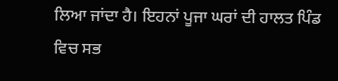ਲਿਆ ਜਾਂਦਾ ਹੈ। ਇਹਨਾਂ ਪੂਜਾ ਘਰਾਂ ਦੀ ਹਾਲਤ ਪਿੰਡ ਵਿਚ ਸਭ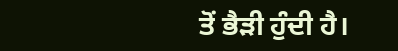ਤੋਂ ਭੈੜੀ ਹੁੰਦੀ ਹੈ।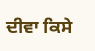ਦੀਵਾ ਕਿਸੇ